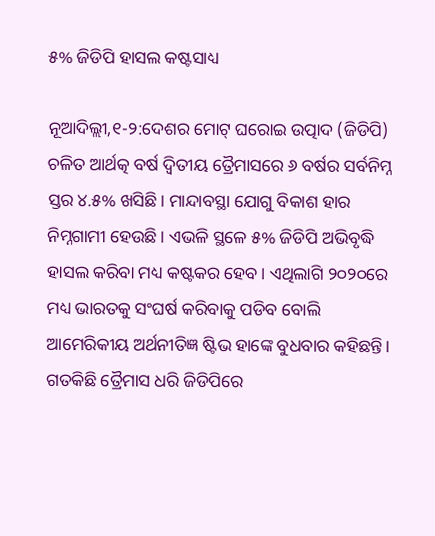୫% ଜିଡିପି ହାସଲ କଷ୍ଟସାଧ୍ୟ

ନୂଆଦିଲ୍ଲୀ,୧-୨:ଦେଶର ମୋଟ୍‌ ଘରୋଇ ଉତ୍ପାଦ (ଜିଡିପି) ଚଳିତ ଆର୍ଥତ୍କ ବର୍ଷ ଦ୍ୱିତୀୟ ତ୍ରୈମାସରେ ୬ ବର୍ଷର ସର୍ବନିମ୍ନ ସ୍ତର ୪.୫% ଖସିଛି। ମାନ୍ଦାବସ୍ଥା ଯୋଗୁ ବିକାଶ ହାର ନିମ୍ନଗାମୀ ହେଉଛି। ଏଭଳି ସ୍ଥଳେ ୫% ଜିଡିପି ଅଭିବୃଦ୍ଧି ହାସଲ କରିବା ମଧ୍ୟ କଷ୍ଟକର ହେବ। ଏଥିଲାଗି ୨୦୨୦ରେ ମଧ୍ୟ ଭାରତକୁ ସଂଘର୍ଷ କରିବାକୁ ପଡିବ ବୋଲି ଆମେରିକୀୟ ଅର୍ଥନୀତିଜ୍ଞ ଷ୍ଟିଭ ହାଙ୍କେ ବୁଧବାର କହିଛନ୍ତି। ଗତକିଛି ତ୍ରୈମାସ ଧରି ଜିଡିପିରେ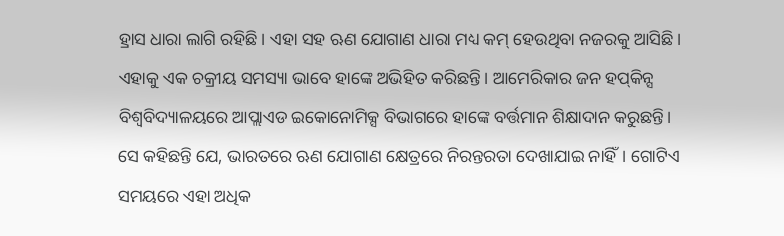ହ୍ରାସ ଧାରା ଲାଗି ରହିଛି। ଏହା ସହ ଋଣ ଯୋଗାଣ ଧାରା ମଧ୍ୟ କମ୍‌ ହେଉଥିବା ନଜରକୁ ଆସିଛି। ଏହାକୁ ଏକ ଚକ୍ରୀୟ ସମସ୍ୟା ଭାବେ ହାଙ୍କେ ଅଭିହିତ କରିଛନ୍ତି। ଆମେରିକାର ଜନ ହପ୍‌କିନ୍ସ ବିଶ୍ୱବିଦ୍ୟାଳୟରେ ଆପ୍ଲାଏଡ ଇକୋନୋମିକ୍ସ ବିଭାଗରେ ହାଙ୍କେ ବର୍ତ୍ତମାନ ଶିକ୍ଷାଦାନ କରୁଛନ୍ତି।
ସେ କହିଛନ୍ତି ଯେ, ଭାରତରେ ଋଣ ଯୋଗାଣ କ୍ଷେତ୍ରରେ ନିରନ୍ତରତା ଦେଖାଯାଇ ନାହିଁ। ଗୋଟିଏ ସମୟରେ ଏହା ଅଧିକ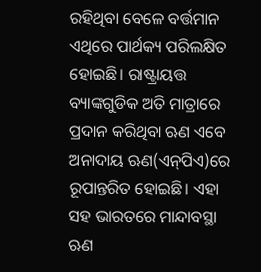ରହିଥିବା ବେଳେ ବର୍ତ୍ତମାନ ଏଥିରେ ପାର୍ଥକ୍ୟ ପରିଲକ୍ଷିତ ହୋଇଛି। ରାଷ୍ଟ୍ରାୟତ୍ତ ବ୍ୟାଙ୍କଗୁଡିକ ଅତି ମାତ୍ରାରେ ପ୍ରଦାନ କରିଥିବା ଋଣ ଏବେ ଅନାଦାୟ ଋଣ(ଏନ୍‌ପିଏ)ରେ ରୂପାନ୍ତରିତ ହୋଇଛି। ଏହା ସହ ଭାରତରେ ମାନ୍ଦାବସ୍ଥା ଋଣ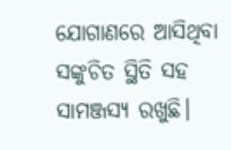ଯୋଗାଣରେ ଆସିଥିବା ସଙ୍କୁଚିତ ସ୍ଥିତି ସହ ସାମଞ୍ଜସ୍ୟ ରଖୁଛି।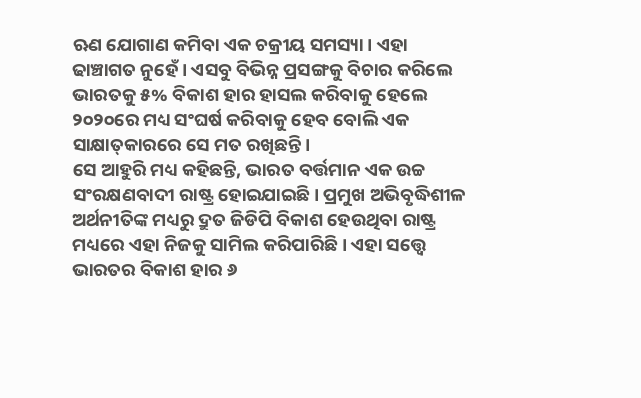ଋଣ ଯୋଗାଣ କମିବା ଏକ ଚକ୍ରୀୟ ସମସ୍ୟା। ଏହା ଢାଞ୍ଚାଗତ ନୁହେଁ। ଏସବୁ ବିଭିନ୍ନ ପ୍ରସଙ୍ଗକୁ ବିଚାର କରିଲେ ଭାରତକୁ ୫% ବିକାଶ ହାର ହାସଲ କରିବାକୁ ହେଲେ ୨୦୨୦ରେ ମଧ୍ୟ ସଂଘର୍ଷ କରିବାକୁ ହେବ ବୋଲି ଏକ ସାକ୍ଷାତ୍‌କାରରେ ସେ ମତ ରଖିଛନ୍ତି।
ସେ ଆହୁରି ମଧ୍ୟ କହିଛନ୍ତି, ଭାରତ ବର୍ତ୍ତମାନ ଏକ ଉଚ୍ଚ ସଂରକ୍ଷଣବାଦୀ ରାଷ୍ଟ୍ର ହୋଇଯାଇଛି। ପ୍ରମୁଖ ଅଭିବୃଦ୍ଧିଶୀଳ ଅର୍ଥନୀତିଙ୍କ ମଧ୍ୟରୁ ଦ୍ରୁତ ଜିଡିପି ବିକାଶ ହେଉଥିବା ରାଷ୍ଟ୍ର ମଧ୍ୟରେ ଏହା ନିଜକୁ ସାମିଲ କରିପାରିଛି। ଏହା ସତ୍ତ୍ୱେ ଭାରତର ବିକାଶ ହାର ୬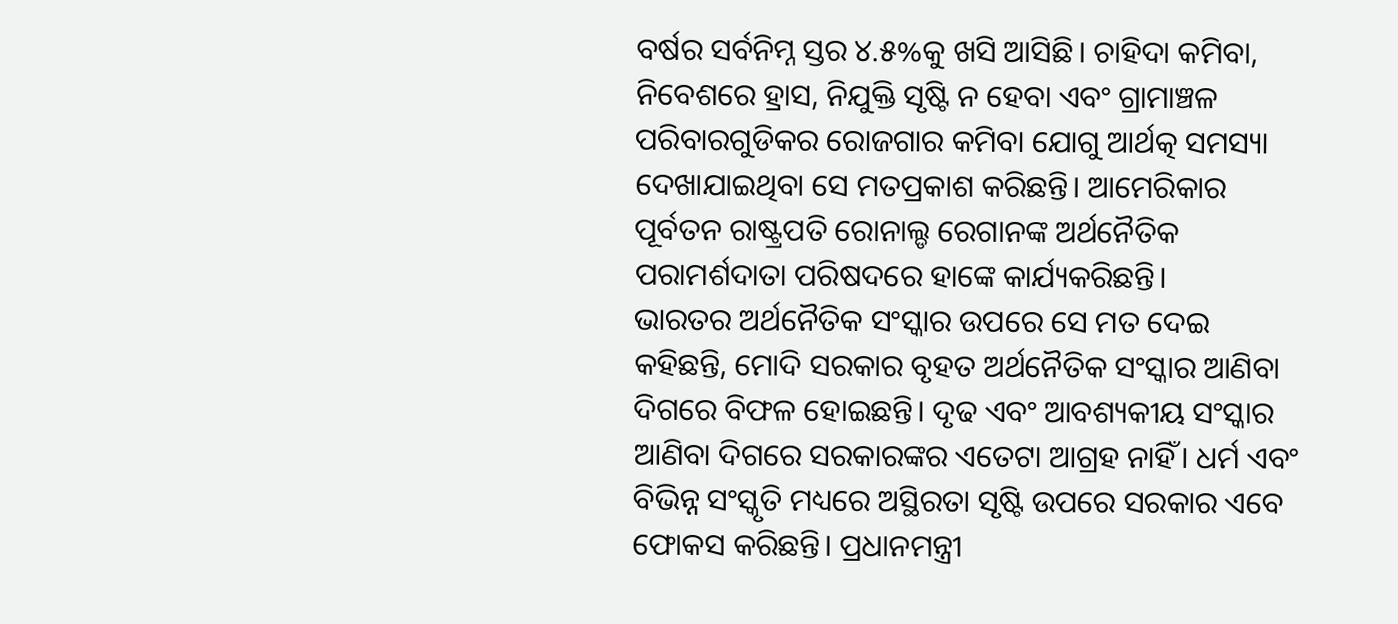ବର୍ଷର ସର୍ବନିମ୍ନ ସ୍ତର ୪.୫%କୁ ଖସି ଆସିଛି। ଚାହିଦା କମିବା, ନିବେଶରେ ହ୍ରାସ, ନିଯୁକ୍ତି ସୃଷ୍ଟି ନ ହେବା ଏବଂ ଗ୍ରାମାଞ୍ଚଳ ପରିବାରଗୁଡିକର ରୋଜଗାର କମିବା ଯୋଗୁ ଆର୍ଥତ୍କ ସମସ୍ୟା ଦେଖାଯାଇଥିବା ସେ ମତପ୍ରକାଶ କରିଛନ୍ତି। ଆମେରିକାର ପୂର୍ବତନ ରାଷ୍ଟ୍ରପତି ରୋନାଲ୍ଡ ରେଗାନଙ୍କ ଅର୍ଥନୈତିକ ପରାମର୍ଶଦାତା ପରିଷଦରେ ହାଙ୍କେ କାର୍ଯ୍ୟକରିଛନ୍ତି।
ଭାରତର ଅର୍ଥନୈତିକ ସଂସ୍କାର ଉପରେ ସେ ମତ ଦେଇ କହିଛନ୍ତି, ମୋଦି ସରକାର ବୃହତ ଅର୍ଥନୈତିକ ସଂସ୍କାର ଆଣିବା ଦିଗରେ ବିଫଳ ହୋଇଛନ୍ତି। ଦୃଢ ଏବଂ ଆବଶ୍ୟକୀୟ ସଂସ୍କାର ଆଣିବା ଦିଗରେ ସରକାରଙ୍କର ଏତେଟା ଆଗ୍ରହ ନାହିଁ। ଧର୍ମ ଏବଂ ବିଭିନ୍ନ ସଂସ୍କୃତି ମଧ୍ୟରେ ଅସ୍ଥିରତା ସୃଷ୍ଟି ଉପରେ ସରକାର ଏବେ ଫୋକସ କରିଛନ୍ତି। ପ୍ରଧାନମନ୍ତ୍ରୀ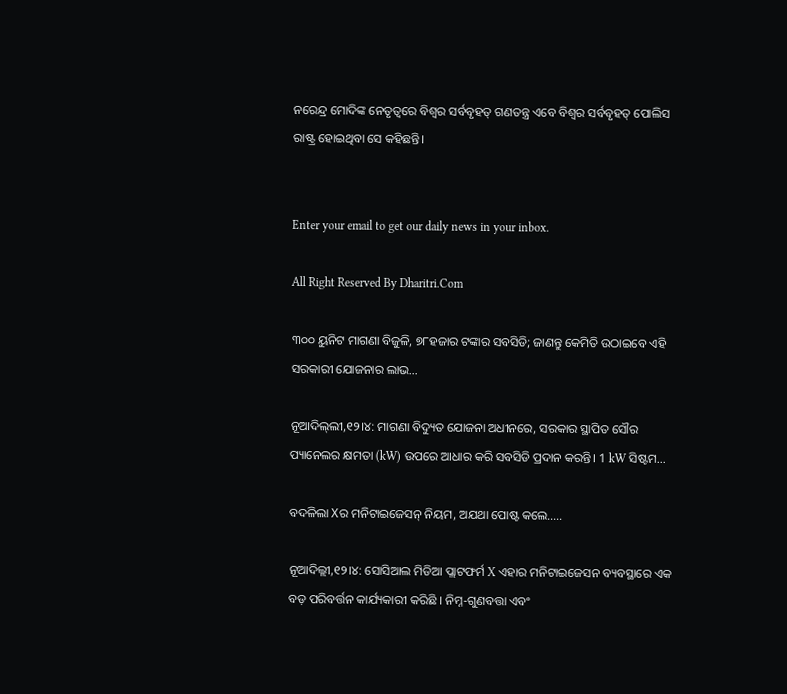ନରେନ୍ଦ୍ର ମୋଦିଙ୍କ ନେତୃତ୍ୱରେ ବିଶ୍ୱର ସର୍ବବୃହତ୍‌ ଗଣତନ୍ତ୍ର ଏବେ ବିଶ୍ୱର ସର୍ବବୃହତ୍‌ ପୋଲିସ ରାଷ୍ଟ୍ର ହୋଇଥିବା ସେ କହିଛନ୍ତି।


Enter your email to get our daily news in your inbox.

All Right Reserved By Dharitri.Com

୩୦୦ ୟୁନିଟ ମାଗଣା ବିଜୁଳି, ୭୮ହଜାର ଟଙ୍କାର ସବସିଡି; ଜାଣନ୍ତୁ କେମିତି ଉଠାଇବେ ଏହି ସରକାରୀ ଯୋଜନାର ଲାଭ…

ନୂଆଦିଲ୍‌ଲୀ,୧୨।୪: ମାଗଣା ବିଦ୍ୟୁତ ଯୋଜନା ଅଧୀନରେ, ସରକାର ସ୍ଥାପିତ ସୌର ପ୍ୟାନେଲର କ୍ଷମତା (kW) ଉପରେ ଆଧାର କରି ସବସିଡି ପ୍ରଦାନ କରନ୍ତି। 1 kW ସିଷ୍ଟମ…

ବଦଳିଲା Xର ମନିଟାଇଜେସନ୍ ନିୟମ, ଅଯଥା ପୋଷ୍ଟ କଲେ…..

ନୂଆଦିଲ୍ଲୀ,୧୨।୪: ସୋସିଆଲ ମିଡିଆ ପ୍ଲାଟଫର୍ମ X ଏହାର ମନିଟାଇଜେସନ ବ୍ୟବସ୍ଥାରେ ଏକ ବଡ଼ ପରିବର୍ତ୍ତନ କାର୍ଯ୍ୟକାରୀ କରିଛି । ନିମ୍ନ-ଗୁଣବତ୍ତା ଏବଂ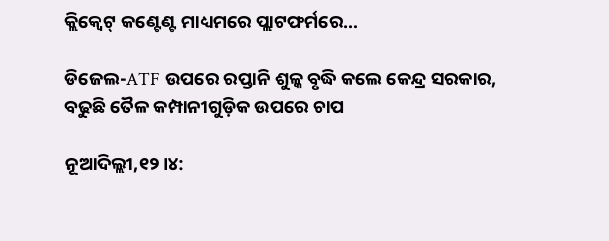କ୍ଲିକ୍ବେଟ୍ କଣ୍ଟେଣ୍ଟ ମାଧ୍ୟମରେ ପ୍ଲାଟଫର୍ମରେ…

ଡିଜେଲ-ATF ଉପରେ ରପ୍ତାନି ଶୁଳ୍କ ବୃଦ୍ଧି କଲେ କେନ୍ଦ୍ର ସରକାର, ବଢୁଛି ତୈଳ କମ୍ପାନୀଗୁଡ଼ିକ ଉପରେ ଚାପ

ନୂଆଦିଲ୍ଲୀ,୧୨।୪: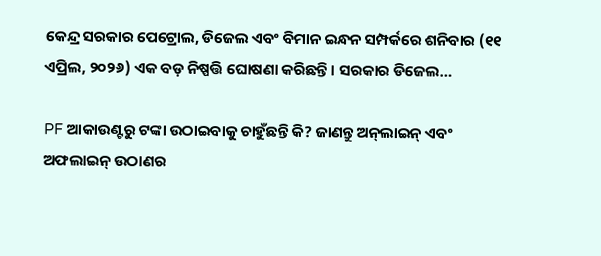କେନ୍ଦ୍ର ସରକାର ପେଟ୍ରୋଲ, ଡିଜେଲ ଏବଂ ବିମାନ ଇନ୍ଧନ ସମ୍ପର୍କରେ ଶନିବାର (୧୧ ଏପ୍ରିଲ, ୨୦୨୬) ଏକ ବଡ଼ ନିଷ୍ପତ୍ତି ଘୋଷଣା କରିଛନ୍ତି। ସରକାର ଡିଜେଲ…

PF ଆକାଉଣ୍ଟରୁ ଟଙ୍କା ଉଠାଇବାକୁ ଚାହୁଁଛନ୍ତି କି? ଜାଣନ୍ତୁ ଅନ୍‌ଲାଇନ୍‌ ଏବଂ ଅଫଲାଇନ୍‌ ଉଠାଣର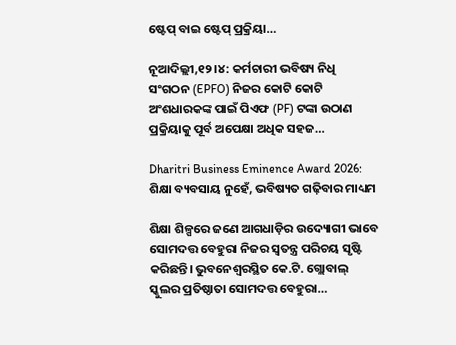ଷ୍ଟେପ୍‌ ବାଇ ଷ୍ଟେପ୍‌ ପ୍ରକ୍ରିୟା…

ନୂଆଦିଲ୍ଲୀ,୧୨।୪: କର୍ମଚାରୀ ଭବିଷ୍ୟ ନିଧି ସଂଗଠନ (EPFO) ନିଜର କୋଟି କୋଟି ଅଂଶଧାରକଙ୍କ ପାଇଁ ପିଏଫ (PF) ଟଙ୍କା ଉଠାଣ ପ୍ରକ୍ରିୟାକୁ ପୂର୍ବ ଅପେକ୍ଷା ଅଧିକ ସହଜ…

Dharitri Business Eminence Award 2026: ଶିକ୍ଷା ବ୍ୟବସାୟ ନୁହେଁ, ଭବିଷ୍ୟତ ଗଢ଼ିବାର ମାଧ୍ୟମ

ଶିକ୍ଷା ଶିଳ୍ପରେ ଜଣେ ଆଗଧାଡ଼ିର ଉଦ୍ୟୋଗୀ ଭାବେ ସୋମଦତ୍ତ ବେହୁରା ନିଜର ସ୍ବତନ୍ତ୍ର ପରିଚୟ ସୃଷ୍ଟି କରିଛନ୍ତି। ଭୁବନେଶ୍ୱରସ୍ଥିତ କେ.ଟି. ଗ୍ଲୋବାଲ୍‌ ସ୍କୁଲର ପ୍ରତିଷ୍ଠାତା ସୋମଦତ୍ତ ବେହୁରା…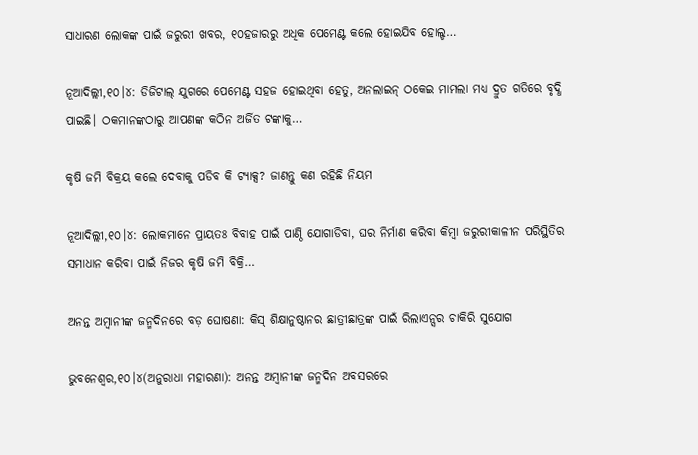ସାଧାରଣ ଲୋକଙ୍କ ପାଇଁ ଜରୁରୀ ଖବର, ୧୦ହଜାରରୁ ଅଧିକ ପେମେଣ୍ଟ କଲେ ହୋଇଯିବ ହୋଲ୍ଡ…

ନୂଆଦିଲ୍ଲୀ,୧୦।୪: ଡିଜିଟାଲ୍ ଯୁଗରେ ପେମେଣ୍ଟ ସହଜ ହୋଇଥିବା ହେତୁ, ଅନଲାଇନ୍ ଠକେଇ ମାମଲା ମଧ୍ୟ ଦ୍ରୁତ ଗତିରେ ବୃଦ୍ଧି ପାଇଛି। ଠକମାନଙ୍କଠାରୁ ଆପଣଙ୍କ କଠିନ ଅର୍ଜିତ ଟଙ୍କାକୁ…

କୃଷି ଜମି ବିକ୍ରୟ କଲେ ଦେବାକୁ ପଡିବ କି ଟ୍ୟାକ୍ସ? ଜାଣନ୍ତୁ କଣ ରହିଛି ନିୟମ

ନୂଆଦିଲ୍ଲୀ,୧୦।୪: ଲୋକମାନେ ପ୍ରାୟତଃ ବିବାହ ପାଇଁ ପାଣ୍ଠି ଯୋଗାଡିବା, ଘର ନିର୍ମାଣ କରିବା କିମ୍ବା ଜରୁରୀକାଳୀନ ପରିସ୍ଥିତିର ସମାଧାନ କରିବା ପାଇଁ ନିଜର କୃଷି ଜମି ବିକ୍ରି…

ଅନନ୍ତ ଅମ୍ବାନୀଙ୍କ ଜନ୍ମଦିନରେ ବଡ଼ ଘୋଷଣା: କିସ୍‌ ଶିକ୍ଷାନୁଷ୍ଠାନର ଛାତ୍ରୀଛାତ୍ରଙ୍କ ପାଇଁ ରିଲାଏନ୍ସର ଚାକିରି ସୁଯୋଗ

ଭୁବନେଶ୍ୱର,୧୦।୪(ଅନୁରାଧା ମହାରଣା): ଅନନ୍ତ ଅମ୍ବାନୀଙ୍କ ଜନ୍ମଦିନ ଅବସରରେ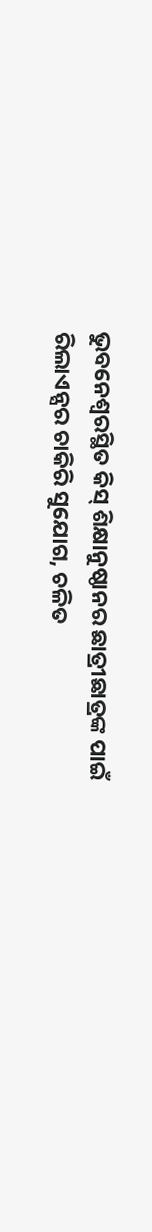ଭୁବନେଶ୍ୱରସ୍ଥିତ କିସ୍‌ ଶିକ୍ଷାନୁଷ୍ଠାନର ଛାତ୍ରୀଛାତ୍ରଙ୍କ ପାଇଁ ରିଲାଏନ୍ସର ଚାକିରି ସୁଯୋଗ, ଚଳିତ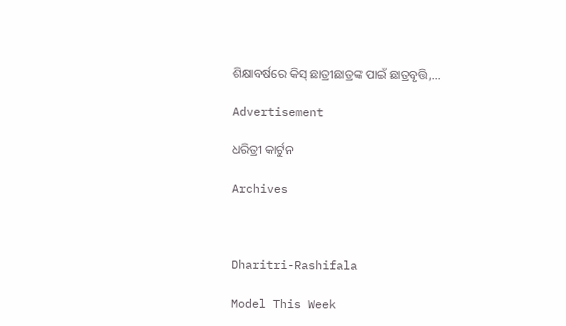ଶିକ୍ଷାବର୍ଷରେ କିସ୍‌ ଛାତ୍ରୀଛାତ୍ରଙ୍କ ପାଇଁ ଛାତ୍ରବୃତ୍ତି,…

Advertisement

ଧରିତ୍ରୀ କାର୍ଟୁନ

Archives



Dharitri-Rashifala

Model This Week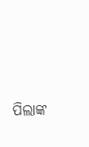ପିଲାଙ୍କ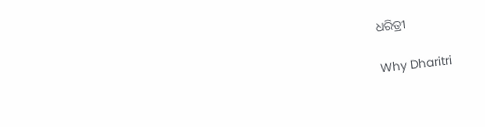ଧରିତ୍ରୀ

Why Dharitri